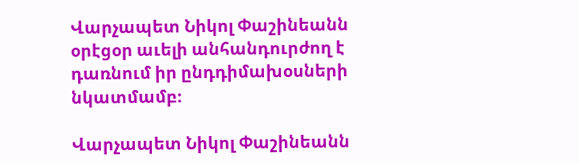Վարչապետ Նիկոլ Փաշինեանն օրէցօր աւելի անհանդուրժող է դառնում իր ընդդիմախօսների նկատմամբ։

Վարչապետ Նիկոլ Փաշինեանն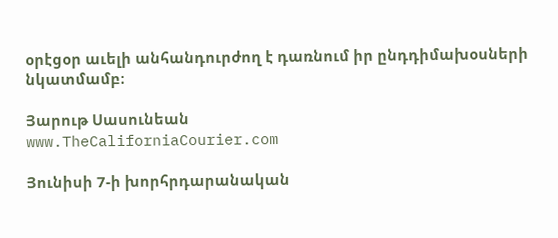օրէցօր աւելի անհանդուրժող է դառնում իր ընդդիմախօսների նկատմամբ։

Յարութ Սասունեան
www.TheCaliforniaCourier.com

Յունիսի 7-ի խորհրդարանական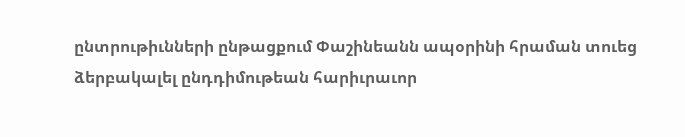ընտրութիւնների ընթացքում Փաշինեանն ապօրինի հրաման տուեց ձերբակալել ընդդիմութեան հարիւրաւոր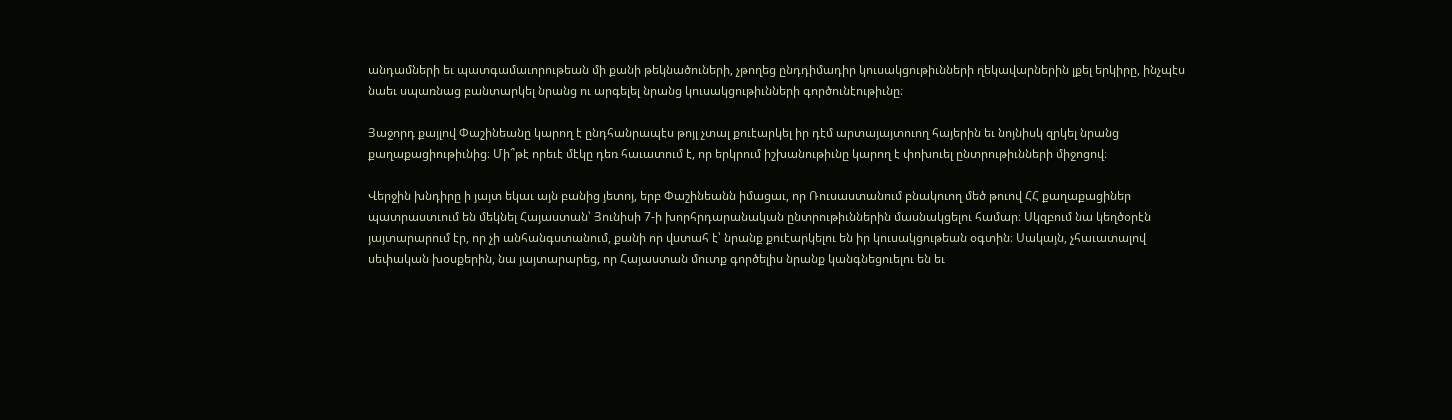անդամների եւ պատգամաւորութեան մի քանի թեկնածուների, չթողեց ընդդիմադիր կուսակցութիւնների ղեկավարներին լքել երկիրը, ինչպէս նաեւ սպառնաց բանտարկել նրանց ու արգելել նրանց կուսակցութիւնների գործունէութիւնը։

Յաջորդ քայլով Փաշինեանը կարող է ընդհանրապէս թոյլ չտալ քուէարկել իր դէմ արտայայտուող հայերին եւ նոյնիսկ զրկել նրանց քաղաքացիութիւնից։ Մի՞թէ որեւէ մէկը դեռ հաւատում է, որ երկրում իշխանութիւնը կարող է փոխուել ընտրութիւնների միջոցով։

Վերջին խնդիրը ի յայտ եկաւ այն բանից յետոյ, երբ Փաշինեանն իմացաւ, որ Ռուսաստանում բնակուող մեծ թուով ՀՀ քաղաքացիներ պատրաստւում են մեկնել Հայաստան՝ Յունիսի 7-ի խորհրդարանական ընտրութիւններին մասնակցելու համար։ Սկզբում նա կեղծօրէն յայտարարում էր, որ չի անհանգստանում, քանի որ վստահ է՝ նրանք քուէարկելու են իր կուսակցութեան օգտին։ Սակայն, չհաւատալով սեփական խօսքերին, նա յայտարարեց, որ Հայաստան մուտք գործելիս նրանք կանգնեցուելու են եւ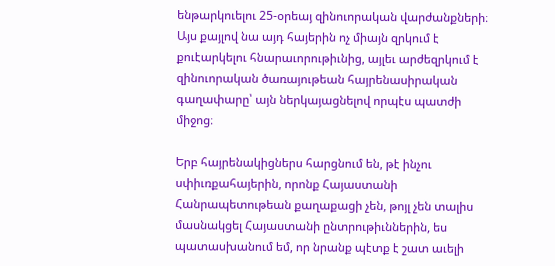ենթարկուելու 25-օրեայ զինուորական վարժանքների։ Այս քայլով նա այդ հայերին ոչ միայն զրկում է քուէարկելու հնարաւորութիւնից, այլեւ արժեզրկում է զինուորական ծառայութեան հայրենասիրական գաղափարը՝ այն ներկայացնելով որպէս պատժի միջոց։

Երբ հայրենակիցներս հարցնում են, թէ ինչու սփիւռքահայերին, որոնք Հայաստանի Հանրապետութեան քաղաքացի չեն, թոյլ չեն տալիս մասնակցել Հայաստանի ընտրութիւններին, ես պատասխանում եմ, որ նրանք պէտք է շատ աւելի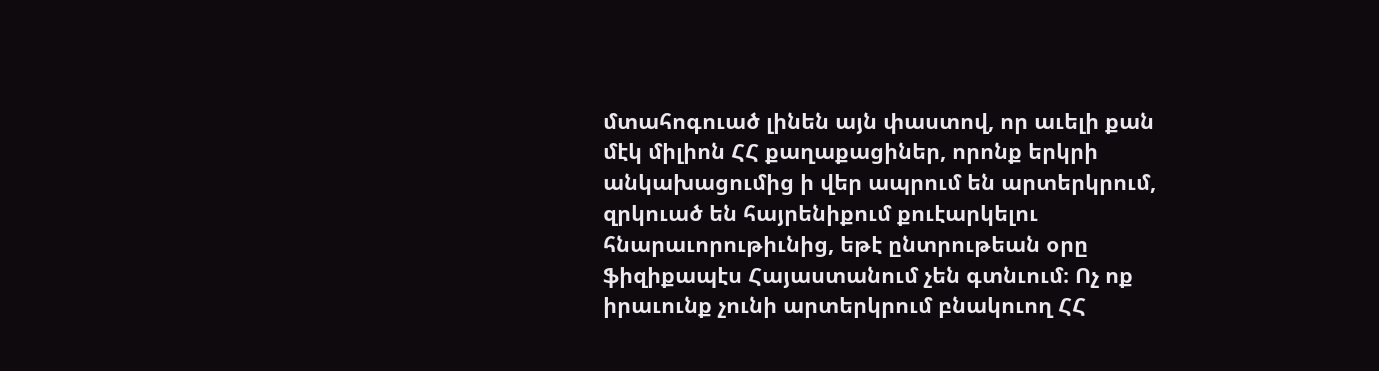մտահոգուած լինեն այն փաստով, որ աւելի քան մէկ միլիոն ՀՀ քաղաքացիներ, որոնք երկրի անկախացումից ի վեր ապրում են արտերկրում, զրկուած են հայրենիքում քուէարկելու հնարաւորութիւնից, եթէ ընտրութեան օրը ֆիզիքապէս Հայաստանում չեն գտնւում։ Ոչ ոք իրաւունք չունի արտերկրում բնակուող ՀՀ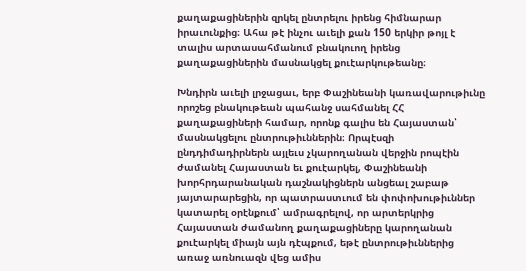քաղաքացիներին զրկել ընտրելու իրենց հիմնարար իրաւունքից։ Ահա թէ ինչու աւելի քան 150 երկիր թոյլ է տալիս արտասահմանում բնակուող իրենց քաղաքացիներին մասնակցել քուէարկութեանը։

Խնդիրն աւելի լրջացաւ, երբ Փաշինեանի կառավարութիւնը որոշեց բնակութեան պահանջ սահմանել ՀՀ քաղաքացիների համար, որոնք գալիս են Հայաստան՝ մասնակցելու ընտրութիւններին։ Որպէսզի ընդդիմադիրներն այլեւս չկարողանան վերջին րոպէին ժամանել Հայաստան եւ քուէարկել, Փաշինեանի խորհրդարանական դաշնակիցներն անցեալ շաբաթ յայտարարեցին, որ պատրաստւում են փոփոխութիւններ կատարել օրէնքում՝ ամրագրելով, որ արտերկրից Հայաստան ժամանող քաղաքացիները կարողանան քուէարկել միայն այն դէպքում, եթէ ընտրութիւններից առաջ առնուազն վեց ամիս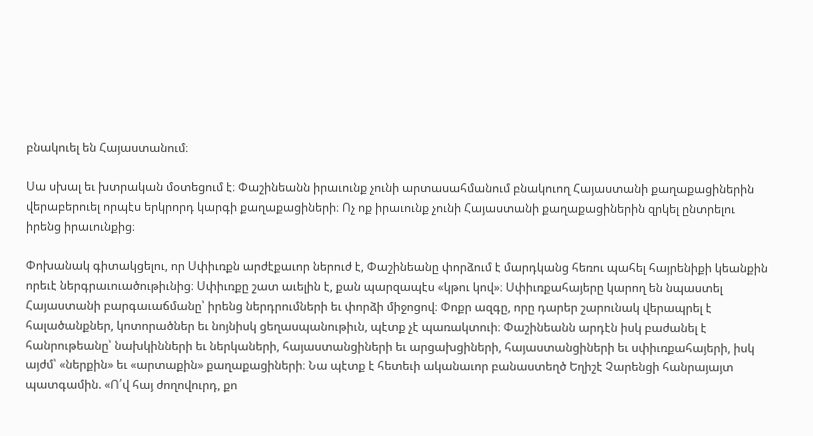բնակուել են Հայաստանում։

Սա սխալ եւ խտրական մօտեցում է։ Փաշինեանն իրաւունք չունի արտասահմանում բնակուող Հայաստանի քաղաքացիներին վերաբերուել որպէս երկրորդ կարգի քաղաքացիների։ Ոչ ոք իրաւունք չունի Հայաստանի քաղաքացիներին զրկել ընտրելու իրենց իրաւունքից։

Փոխանակ գիտակցելու, որ Սփիւռքն արժէքաւոր ներուժ է, Փաշինեանը փորձում է մարդկանց հեռու պահել հայրենիքի կեանքին որեւէ ներգրաւուածութիւնից։ Սփիւռքը շատ աւելին է, քան պարզապէս «կթու կով»։ Սփիւռքահայերը կարող են նպաստել Հայաստանի բարգաւաճմանը՝ իրենց ներդրումների եւ փորձի միջոցով։ Փոքր ազգը, որը դարեր շարունակ վերապրել է հալածանքներ, կոտորածներ եւ նոյնիսկ ցեղասպանութիւն, պէտք չէ պառակտուի։ Փաշինեանն արդէն իսկ բաժանել է հանրութեանը՝ նախկինների եւ ներկաների, հայաստանցիների եւ արցախցիների, հայաստանցիների եւ սփիւռքահայերի, իսկ այժմ՝ «ներքին» եւ «արտաքին» քաղաքացիների։ Նա պէտք է հետեւի ականաւոր բանաստեղծ Եղիշէ Չարենցի հանրայայտ պատգամին. «Ո՛վ հայ ժողովուրդ, քո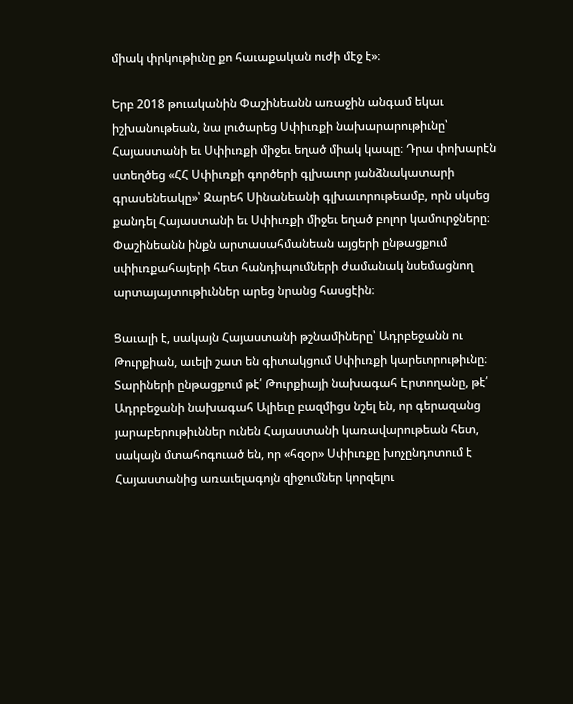միակ փրկութիւնը քո հաւաքական ուժի մէջ է»։

Երբ 2018 թուականին Փաշինեանն առաջին անգամ եկաւ իշխանութեան, նա լուծարեց Սփիւռքի նախարարութիւնը՝ Հայաստանի եւ Սփիւռքի միջեւ եղած միակ կապը։ Դրա փոխարէն ստեղծեց «ՀՀ Սփիւռքի գործերի գլխաւոր յանձնակատարի գրասենեակը»՝ Զարեհ Սինանեանի գլխաւորութեամբ, որն սկսեց քանդել Հայաստանի եւ Սփիւռքի միջեւ եղած բոլոր կամուրջները։ Փաշինեանն ինքն արտասահմանեան այցերի ընթացքում սփիւռքահայերի հետ հանդիպումների ժամանակ նսեմացնող արտայայտութիւններ արեց նրանց հասցէին։

Ցաւալի է, սակայն Հայաստանի թշնամիները՝ Ադրբեջանն ու Թուրքիան, աւելի շատ են գիտակցում Սփիւռքի կարեւորութիւնը։ Տարիների ընթացքում թէ՛ Թուրքիայի նախագահ Էրտողանը, թէ՛ Ադրբեջանի նախագահ Ալիեւը բազմիցս նշել են, որ գերազանց յարաբերութիւններ ունեն Հայաստանի կառավարութեան հետ, սակայն մտահոգուած են, որ «հզօր» Սփիւռքը խոչընդոտում է Հայաստանից առաւելագոյն զիջումներ կորզելու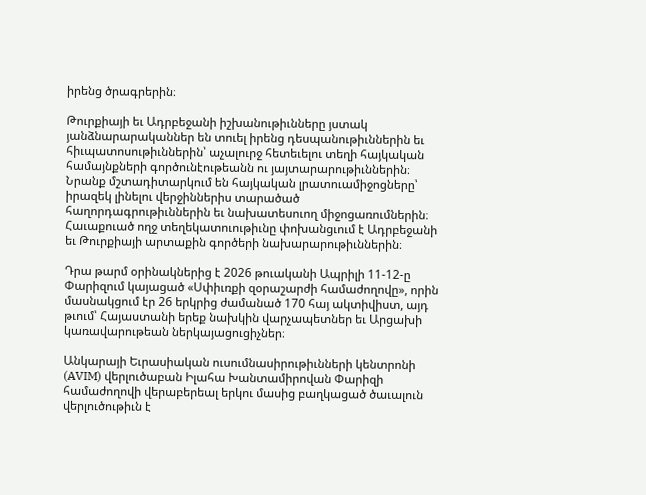իրենց ծրագրերին։

Թուրքիայի եւ Ադրբեջանի իշխանութիւնները յստակ յանձնարարականներ են տուել իրենց դեսպանութիւններին եւ հիւպատոսութիւններին՝ աչալուրջ հետեւելու տեղի հայկական համայնքների գործունէութեանն ու յայտարարութիւններին։ Նրանք մշտադիտարկում են հայկական լրատուամիջոցները՝ իրազեկ լինելու վերջիններիս տարածած հաղորդագրութիւններին եւ նախատեսուող միջոցառումներին։ Հաւաքուած ողջ տեղեկատուութիւնը փոխանցւում է Ադրբեջանի եւ Թուրքիայի արտաքին գործերի նախարարութիւններին։

Դրա թարմ օրինակներից է 2026 թուականի Ապրիլի 11-12-ը Փարիզում կայացած «Սփիւռքի զօրաշարժի համաժողովը», որին մասնակցում էր 26 երկրից ժամանած 170 հայ ակտիվիստ, այդ թւում՝ Հայաստանի երեք նախկին վարչապետներ եւ Արցախի կառավարութեան ներկայացուցիչներ։

Անկարայի Եւրասիական ուսումնասիրութիւնների կենտրոնի (AVIM) վերլուծաբան Իլահա Խանտամիրովան Փարիզի համաժողովի վերաբերեալ երկու մասից բաղկացած ծաւալուն վերլուծութիւն է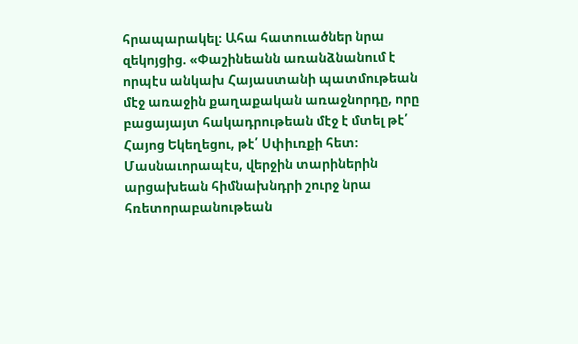հրապարակել։ Ահա հատուածներ նրա զեկոյցից. «Փաշինեանն առանձնանում է որպէս անկախ Հայաստանի պատմութեան մէջ առաջին քաղաքական առաջնորդը, որը բացայայտ հակադրութեան մէջ է մտել թէ՛ Հայոց Եկեղեցու, թէ՛ Սփիւռքի հետ։ Մասնաւորապէս, վերջին տարիներին արցախեան հիմնախնդրի շուրջ նրա հռետորաբանութեան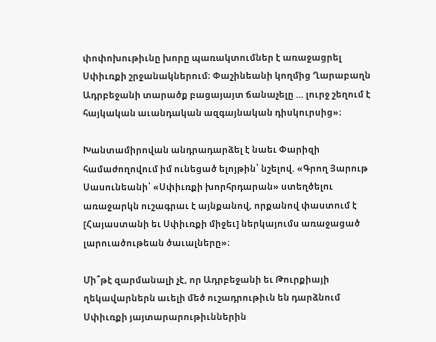փոփոխութիւնը խորը պառակտումներ է առաջացրել Սփիւռքի շրջանակներում։ Փաշինեանի կողմից Ղարաբաղն Ադրբեջանի տարածք բացայայտ ճանաչելը … լուրջ շեղում է հայկական աւանդական ազգայնական դիսկուրսից»։

Խանտամիրովան անդրադարձել է նաեւ Փարիզի համաժողովում իմ ունեցած ելոյթին՝ նշելով. «Գրող Յարութ Սասունեանի՝ «Սփիւռքի խորհրդարան» ստեղծելու առաջարկն ուշագրաւ է այնքանով, որքանով փաստում է [Հայաստանի եւ Սփիւռքի միջեւ] ներկայումս առաջացած լարուածութեան ծաւալները»։

Մի՞թէ զարմանալի չէ, որ Ադրբեջանի եւ Թուրքիայի ղեկավարներն աւելի մեծ ուշադրութիւն են դարձնում Սփիւռքի յայտարարութիւններին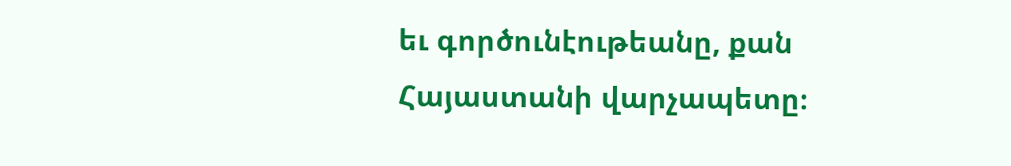եւ գործունէութեանը, քան Հայաստանի վարչապետը։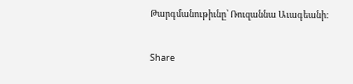Թարգմանութիւնը՝ Ռուզաննա Աւագեանի։

Share